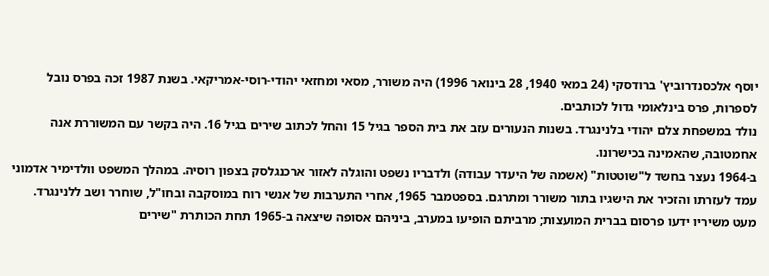יוסף אלכסנדרוביץ' ברודסקי (24 במאי 1940, 28 בינואר 1996) היה משורר, מסאי ומחזאי יהודי-רוסי-אמריקאי. בשנת 1987 זכה בפרס נובל לספרות, פרס בינלאומי גדול לכותבים.
נולד במשפחת צלם יהודי בלנינגרד. בשנות הנעורים עזב את בית הספר בגיל 15 והחל לכתוב שירים בגיל 16. היה בקשר עם המשוררת אנה אחמטובה, שהאמינה בכישרונו.
ב-1964 נעצר בחשד ל"שוטטות" (אשמה של היעדר עבודה) ולדבריו נשפט והוגלה לאזור ארכנגלסק בצפון רוסיה. במהלך המשפט וולדימיר אדמוני עמד לעזרתו והזכיר את הישגיו בתור משורר ומתרגם. בספטמבר 1965, אחרי התערבות של אנשי רוח במוסקבה ובחו"ל, שוחרר ושב ללנינגרד. מעט משיריו ידעו פרסום בברית המועצות; מרביתם הופיעו במערב, ביניהם אסופה שיצאה ב-1965 תחת הכותרת "שירים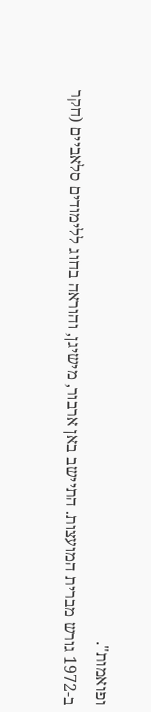ופואמות".
ב-1972 גורש מברית המועצות. התיישב באן ארבור, מישיגן, והוראה בחוג ללימודים סלאביים (חקר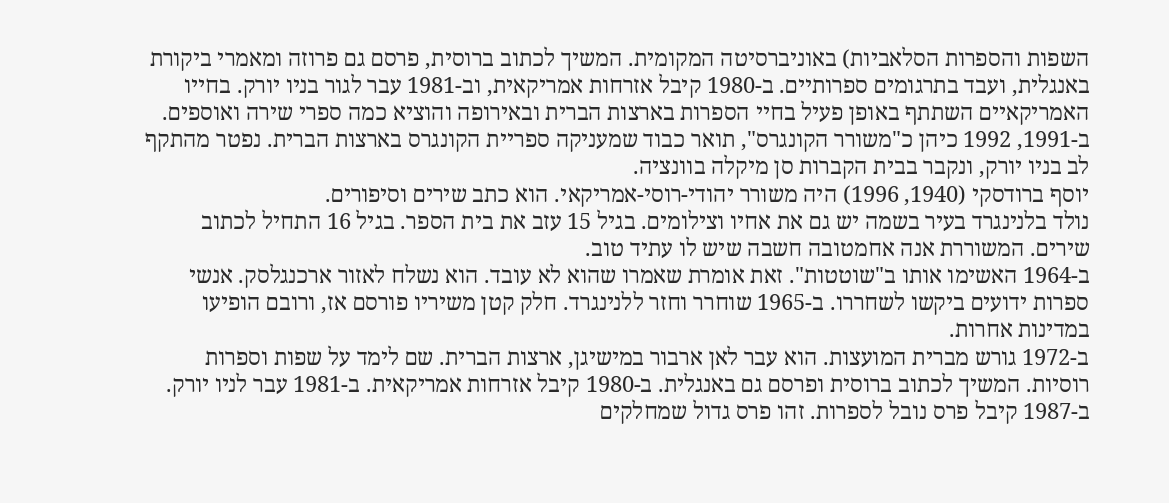השפות והספרות הסלאביות) באוניברסיטה המקומית. המשיך לכתוב ברוסית, פרסם גם פרוזה ומאמרי ביקורת באנגלית, ועבד בתרגומים ספרותיים. ב-1980 קיבל אזרחות אמריקאית, וב-1981 עבר לגור בניו יורק. בחייו האמריקאיים השתתף באופן פעיל בחיי הספרות בארצות הברית ובאירופה והוציא כמה ספרי שירה ואוספים.
ב-1991, 1992 כיהן כ"משורר הקונגרס", תואר כבוד שמעניקה ספריית הקונגרס בארצות הברית. נפטר מהתקף לב בניו יורק, ונקבר בבית הקברות סן מיקלה בוונציה.
יוסף ברודסקי (1940, 1996) היה משורר יהודי-רוסי-אמריקאי. הוא כתב שירים וסיפורים.
נולד בלנינגרד בעיר בשמה יש גם את אחיו וצילומים. בגיל 15 עזב את בית הספר. בגיל 16 התחיל לכתוב שירים. המשוררת אנה אחמטובה חשבה שיש לו עתיד טוב.
ב-1964 האשימו אותו ב"שוטטות". זאת אומרת שאמרו שהוא לא עובד. הוא נשלח לאזור ארכנגלסק. אנשי ספרות ידועים ביקשו לשחררו. ב-1965 שוחרר וחזר ללנינגרד. חלק קטן משיריו פורסם אז, ורובם הופיעו במדינות אחרות.
ב-1972 גורש מברית המועצות. הוא עבר לאן ארבור במישיגן, ארצות הברית. שם לימד על שפות וספרות רוסיות. המשיך לכתוב ברוסית ופרסם גם באנגלית. ב-1980 קיבל אזרחות אמריקאית. ב-1981 עבר לניו יורק.
ב-1987 קיבל פרס נובל לספרות. זהו פרס גדול שמחלקים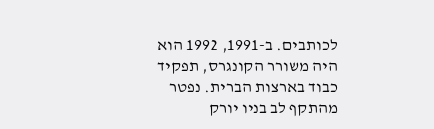לכותבים. ב-1991, 1992 הוא היה משורר הקונגרס, תפקיד כבוד בארצות הברית. נפטר מהתקף לב בניו יורק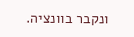ונקבר בוונציה.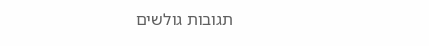תגובות גולשים